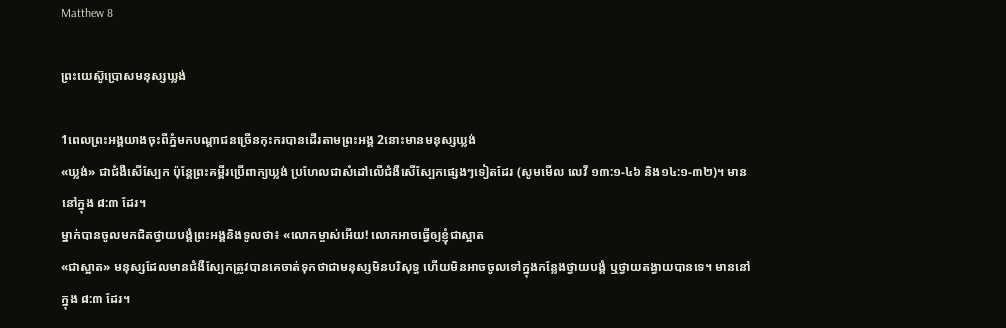Matthew 8

ព្រះយេស៊ូប្រោសមនុស្សឃ្លង់

1ពេលព្រះអង្គយាងចុះពីភ្នំមកបណ្ដាជនច្រើនកុះករបានដើរតាមព្រះអង្គ 2នោះមានមនុស្សឃ្លង់
«ឃ្លង់» ជាជំងឺសើស្បែក ប៉ុន្ដែព្រះគម្ពីរប្រើពាក្យឃ្លង់ ប្រហែលជាសំដៅលើជំងឺសើស្បែកផ្សេងៗទៀតដែរ (សូមមើល លេវី ១៣:១-៤៦ និង១៤:១-៣២)។ មាននៅក្នុង ៨:៣ ដែរ។
ម្នាក់បានចូលមកជិតថ្វាយបង្គំព្រះអង្គនិងទូលថា៖ «លោកម្ចាស់អើយ! លោកអាចធ្វើឲ្យខ្ញុំជាស្អាត
«ជាស្អាត» មនុស្សដែលមានជំងឺស្បែកត្រូវបានគេចាត់ទុកថាជាមនុស្សមិនបរិសុទ្ធ ហើយមិនអាចចូលទៅក្នុងកន្លែងថ្វាយបង្គំ ឬថ្វាយតង្វាយបានទេ។ មាននៅក្នុង ៨:៣ ដែរ។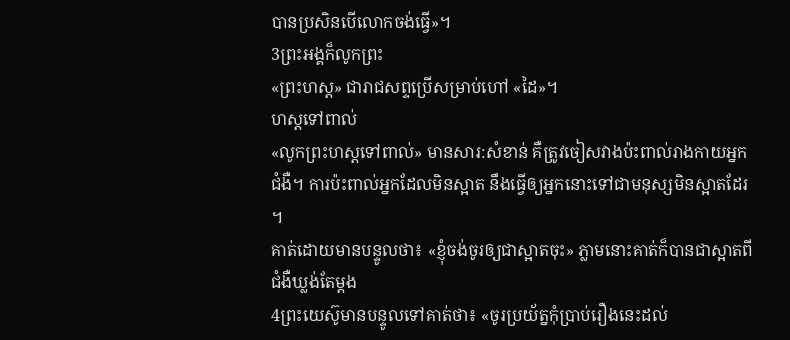បានប្រសិនបើលោកចង់ធ្វើ»។
3ព្រះអង្គក៏លូកព្រះ
«ព្រះហស្ដ» ជារាជសព្ទប្រើសម្រាប់ហៅ «ដៃ»។
ហស្ដទៅពាល់
«លូកព្រះហស្ដទៅពាល់» មានសារ:សំខាន់ គឺត្រូវចៀសវាងប៉ះពាល់រាងកាយអ្នកជំងឺ។ ការប៉ះពាល់អ្នកដែលមិនស្អាត នឹងធ្វើឲ្យអ្នកនោះទៅជាមនុស្សមិនស្អាតដែរ។
គាត់ដោយមានបន្ទូលថា៖ «ខ្ញុំចង់ចូរឲ្យជាស្អាតចុះ» ភ្លាមនោះគាត់ក៏បានជាស្អាតពីជំងឺឃ្លង់តែម្ដង
4ព្រះយេស៊ូមានបន្ទូលទៅគាត់ថា៖ «ចូរប្រយ័ត្នកុំប្រាប់រឿងនេះដល់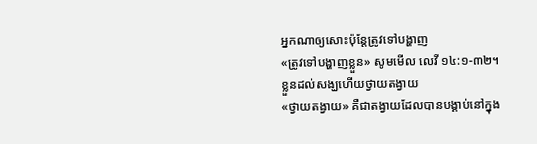អ្នកណាឲ្យសោះប៉ុន្ដែត្រូវទៅបង្ហាញ
«ត្រូវទៅបង្ហាញខ្លួន» សូមមើល លេវី ១៤:១-៣២។
ខ្លួនដល់សង្ឃហើយថ្វាយតង្វាយ
«ថ្វាយតង្វាយ» គឺជាតង្វាយដែលបានបង្គាប់នៅក្នុង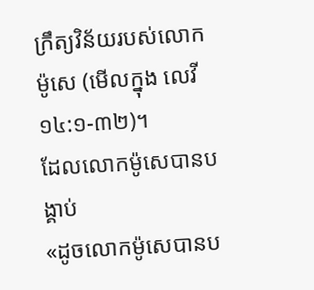ក្រឹត្យវិន័យរបស់លោកម៉ូសេ (មើលក្នុង លេវី ១៤:១-៣២)។
ដែលលោកម៉ូសេបានបង្គាប់
«ដូចលោកម៉ូសេបានប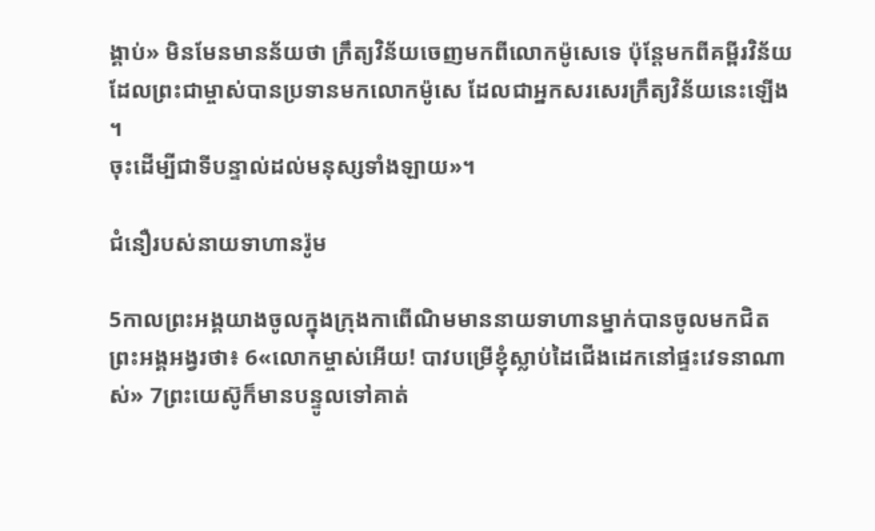ង្គាប់» មិនមែនមានន័យថា ក្រឹត្យវិន័យចេញមកពីលោកម៉ូសេទេ ប៉ុន្ដែមកពីគម្ពីរវិន័យដែលព្រះជាម្ចាស់បានប្រទានមកលោកម៉ូសេ ដែលជាអ្នកសរសេរក្រឹត្យវិន័យនេះឡើង។
ចុះដើម្បីជាទីបន្ទាល់ដល់មនុស្សទាំងឡាយ»។

ជំនឿរបស់នាយទាហានរ៉ូម

5កាលព្រះអង្គយាងចូលក្នុងក្រុងកាពើណិមមាននាយទាហានម្នាក់បានចូលមកជិតព្រះអង្គអង្វរថា៖ 6«លោកម្ចាស់អើយ! បាវបម្រើខ្ញុំស្លាប់ដៃជើងដេកនៅផ្ទះវេទនាណាស់» 7ព្រះយេស៊ូក៏មានបន្ទូលទៅគាត់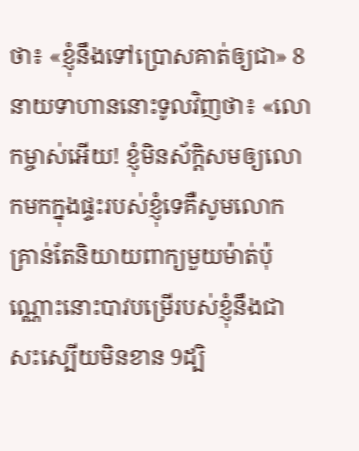ថា៖ «ខ្ញុំនឹងទៅប្រោសគាត់ឲ្យជា» 8នាយទាហាននោះទូលវិញថា៖ «លោកម្ចាស់អើយ! ខ្ញុំមិនស័ក្តិសមឲ្យលោកមកក្នុងផ្ទះរបស់ខ្ញុំទេគឺសូមលោកគ្រាន់តែនិយាយពាក្យមួយម៉ាត់ប៉ុណ្ណោះនោះបាវបម្រើរបស់ខ្ញុំនឹងជាសះស្បើយមិនខាន 9ដ្បិ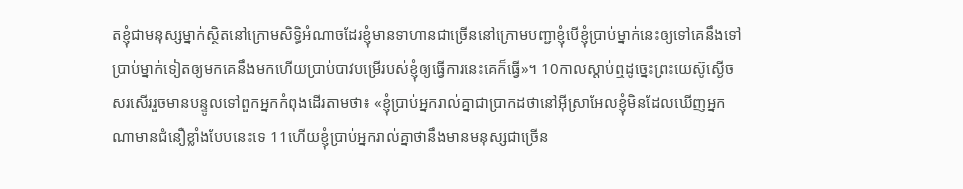តខ្ញុំជាមនុស្សម្នាក់ស្ថិតនៅក្រោមសិទ្ធិអំណាចដែរខ្ញុំមានទាហានជាច្រើននៅក្រោមបញ្ជាខ្ញុំបើខ្ញុំប្រាប់ម្នាក់នេះឲ្យទៅគេនឹងទៅប្រាប់ម្នាក់ទៀតឲ្យមកគេនឹងមកហើយប្រាប់បាវបម្រើរបស់ខ្ញុំឲ្យធ្វើការនេះគេក៏ធ្វើ»។ 10កាលស្ដាប់ឮដូច្នេះព្រះយេស៊ូស្ងើចសរសើររួចមានបន្ទូលទៅពួកអ្នកកំពុងដើរតាមថា៖ «ខ្ញុំប្រាប់អ្នករាល់គ្នាជាប្រាកដថានៅអ៊ីស្រាអែលខ្ញុំមិនដែលឃើញអ្នកណាមានជំនឿខ្លាំងបែបនេះទេ 11ហើយខ្ញុំប្រាប់អ្នករាល់គ្នាថានឹងមានមនុស្សជាច្រើន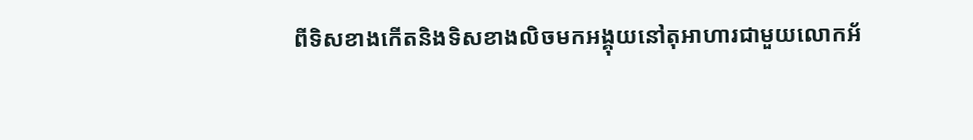ពីទិសខាងកើតនិងទិសខាងលិចមកអង្គុយនៅតុអាហារជាមួយលោកអ័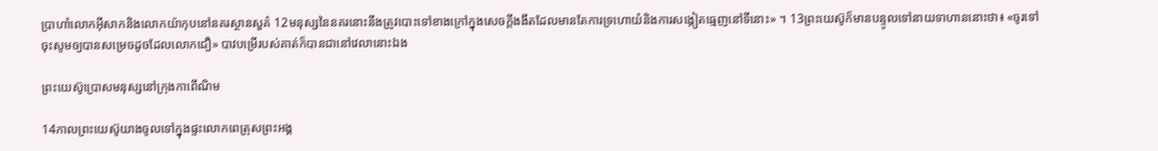ប្រាហាំលោកអ៊ីសាកនិងលោកយ៉ាកុបនៅនគរស្ថានសួគ៌ 12មនុស្សនៃនគរនោះនឹងត្រូវបោះទៅខាងក្រៅក្នុងសេចក្ដីងងឹតដែលមានតែការទ្រហោយំនិងការសង្កៀតធ្មេញនៅទីនោះ» ។ 13ព្រះយេស៊ូក៏មានបន្ទូលទៅនាយទាហាននោះថា៖ «ចូរទៅចុះសូមឲ្យបានសម្រេចដូចដែលលោកជឿ» បាវបម្រើរបស់គាត់ក៏បានជានៅវេលានោះឯង

ព្រះយេស៊ូប្រោសមនុស្សនៅក្រុងកាពើណិម

14កាលព្រះយេស៊ូយាងចូលទៅក្នុងផ្ទះលោកពេត្រុសព្រះអង្គ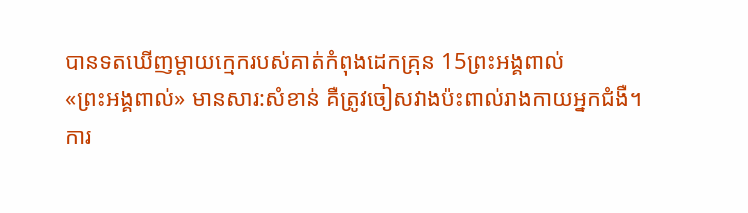បានទតឃើញម្ដាយក្មេករបស់គាត់កំពុងដេកគ្រុន 15ព្រះអង្គពាល់
«ព្រះអង្គពាល់» មានសារ:សំខាន់ គឺត្រូវចៀសវាងប៉ះពាល់រាងកាយអ្នកជំងឺ។ ការ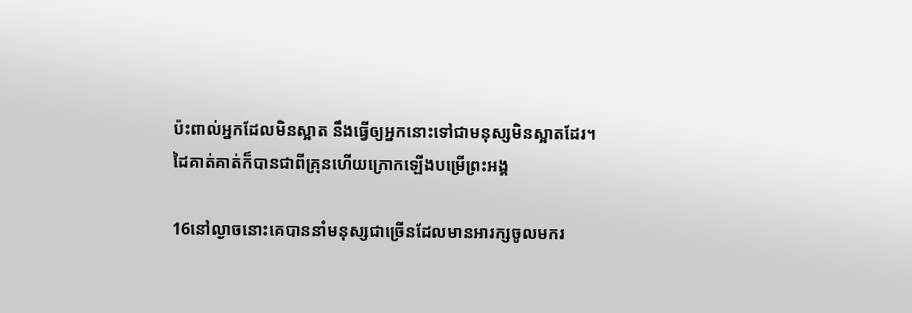ប៉ះពាល់អ្នកដែលមិនស្អាត នឹងធ្វើឲ្យអ្នកនោះទៅជាមនុស្សមិនស្អាតដែរ។
ដៃគាត់គាត់ក៏បានជាពីគ្រុនហើយក្រោកឡើងបម្រើព្រះអង្គ

16នៅល្ងាចនោះគេបាននាំមនុស្សជាច្រើនដែលមានអារក្សចូលមករ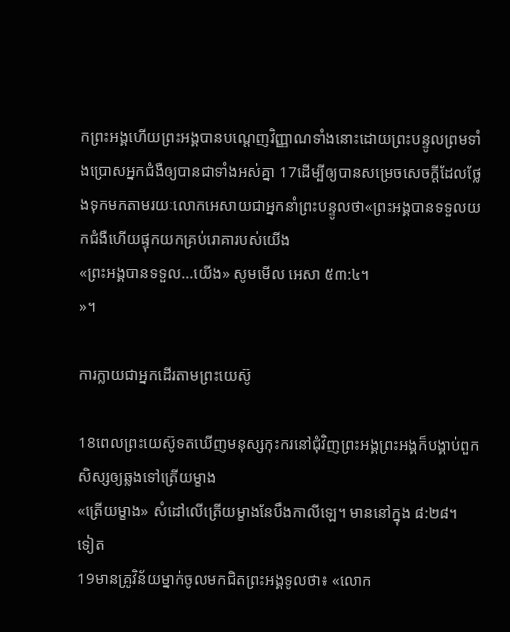កព្រះអង្គហើយព្រះអង្គបានបណ្ដេញវិញ្ញាណទាំងនោះដោយព្រះបន្ទូលព្រមទាំងប្រោសអ្នកជំងឺឲ្យបានជាទាំងអស់គ្នា 17ដើម្បីឲ្យបានសម្រេចសេចក្ដីដែលថ្លែងទុកមកតាមរយៈលោកអេសាយជាអ្នកនាំព្រះបន្ទូលថា«ព្រះអង្គបានទទួលយកជំងឺហើយផ្ទុកយកគ្រប់រោគារបស់យើង
«ព្រះអង្គបានទទួល...យើង» សូមមើល អេសា ៥៣:៤។
»។

ការក្លាយជាអ្នកដើរតាមព្រះយេស៊ូ

18ពេលព្រះយេស៊ូទតឃើញមនុស្សកុះករនៅជុំវិញព្រះអង្គព្រះអង្គក៏បង្គាប់ពួកសិស្សឲ្យឆ្លងទៅត្រើយម្ខាង
«ត្រើយម្ខាង» សំដៅលើត្រើយម្ខាងនែបឹងកាលីឡេ។ មាននៅក្នុង ៨:២៨។
ទៀត
19មានគ្រូវិន័យម្នាក់ចូលមកជិតព្រះអង្គទូលថា៖ «លោក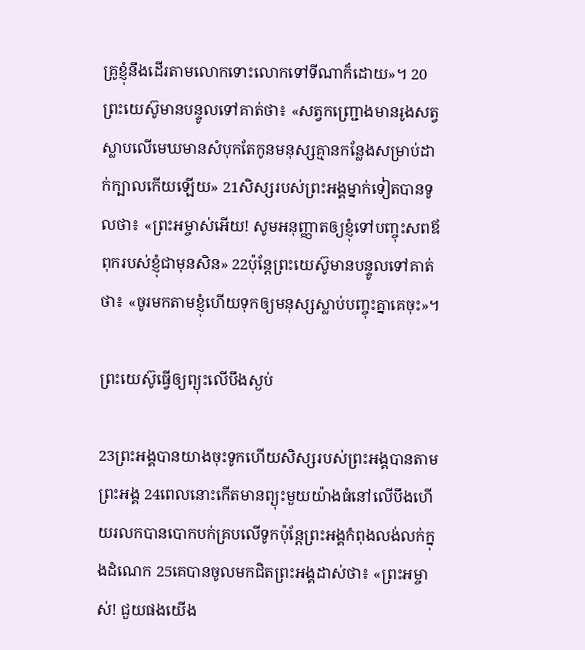គ្រូខ្ញុំនឹងដើរតាមលោកទោះលោកទៅទីណាក៏ដោយ»។ 20ព្រះយេស៊ូមានបន្ទូលទៅគាត់ថា៖ «សត្វកញ្ជ្រោងមានរូងសត្វស្លាបលើមេឃមានសំបុកតែកូនមនុស្សគ្មានកន្លែងសម្រាប់ដាក់ក្បាលកើយឡើយ» 21សិស្សរបស់ព្រះអង្គម្នាក់ទៀតបានទូលថា៖ «ព្រះអម្ចាស់អើយ! សូមអនុញ្ញាតឲ្យខ្ញុំទៅបញ្ចុះសពឪពុករបស់ខ្ញុំជាមុនសិន» 22ប៉ុន្ដែព្រះយេស៊ូមានបន្ទូលទៅគាត់ថា៖ «ចូរមកតាមខ្ញុំហើយទុកឲ្យមនុស្សស្លាប់បញ្ចុះគ្នាគេចុះ»។

ព្រះយេស៊ូធ្វើឲ្យព្យុះលើបឹងស្ងប់

23ព្រះអង្គបានយាងចុះទូកហើយសិស្សរបស់ព្រះអង្គបានតាមព្រះអង្គ 24ពេលនោះកើតមានព្យុះមួយយ៉ាងធំនៅលើបឹងហើយរលកបានបោកបក់គ្របលើទូកប៉ុន្ដែព្រះអង្គកំពុងលង់លក់ក្នុងដំណេក 25គេបានចូលមកជិតព្រះអង្គដាស់ថា៖ «ព្រះអម្ចាស់! ជួយផងយើង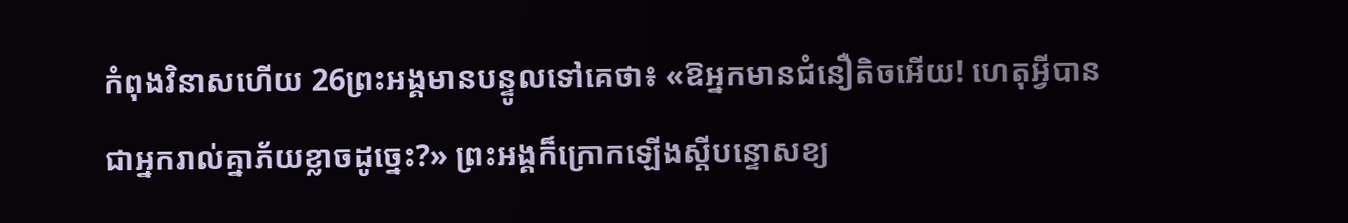កំពុងវិនាសហើយ 26ព្រះអង្គមានបន្ទូលទៅគេថា៖ «ឱអ្នកមានជំនឿតិចអើយ! ហេតុអ្វីបានជាអ្នករាល់គ្នាភ័យខ្លាចដូច្នេះ?» ព្រះអង្គក៏ក្រោកឡើងស្ដីបន្ទោសខ្យ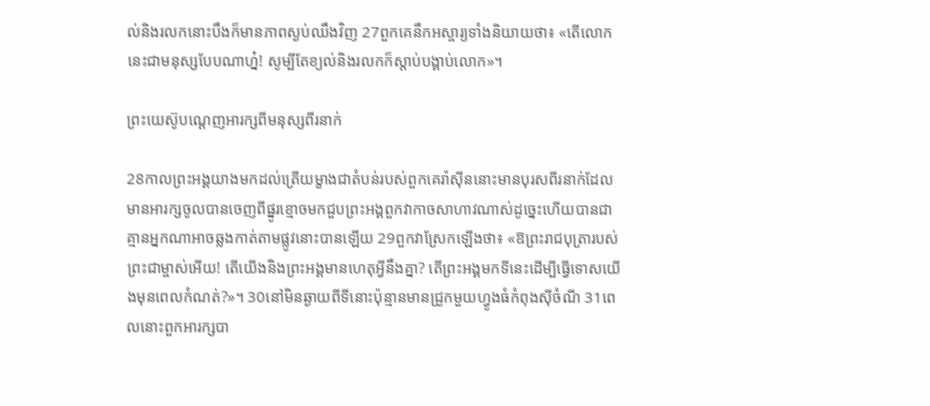ល់និងរលកនោះបឹងក៏មានភាពស្ងប់ឈឹងវិញ 27ពួកគេនឹកអស្ចារ្យទាំងនិយាយថា៖ «តើលោកនេះជាមនុស្សបែបណាហ្ន៎! សូម្បីតែខ្យល់និងរលកក៏ស្ដាប់បង្គាប់លោក»។

ព្រះយេស៊ូបណ្ដេញអារក្សពីមនុស្សពីរនាក់

28កាលព្រះអង្គយាងមកដល់ត្រើយម្ខាងជាតំបន់របស់ពួកគេរ៉ាស៊ីននោះមានបុរសពីរនាក់ដែលមានអារក្សចូលបានចេញពីផ្នូរខ្មោចមកជួបព្រះអង្គពួកវាកាចសាហាវណាស់ដូច្នេះហើយបានជាគ្មានអ្នកណាអាចឆ្លងកាត់តាមផ្លូវនោះបានឡើយ 29ពួកវាស្រែកឡើងថា៖ «ឱព្រះរាជបុត្រារបស់ព្រះជាម្ចាស់អើយ! តើយើងនិងព្រះអង្គមានហេតុអ្វីនឹងគ្នា? តើព្រះអង្គមកទីនេះដើម្បីធ្វើទោសយើងមុនពេលកំណត់?»។ 30នៅមិនឆ្ងាយពីទីនោះប៉ុន្មានមានជ្រូកមួយហ្វូងធំកំពុងស៊ីចំណី 31ពេលនោះពួកអារក្សបា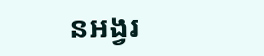នអង្វរ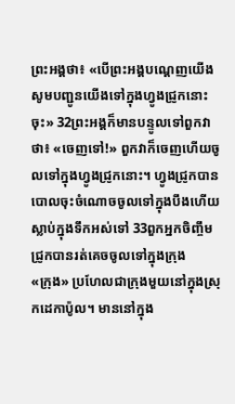ព្រះអង្គថា៖ «បើព្រះអង្គបណ្ដេញយើងសូមបញ្ជូនយើងទៅក្នុងហ្វូងជ្រូកនោះចុះ» 32ព្រះអង្គក៏មានបន្ទូលទៅពួកវាថា៖ «ចេញទៅ!» ពួកវាក៏ចេញហើយចូលទៅក្នុងហ្វូងជ្រូកនោះ។ ហ្វូងជ្រូកបានបោលចុះចំណោចចូលទៅក្នុងបឹងហើយស្លាប់ក្នុងទឹកអស់ទៅ 33ពួកអ្នកចិញ្ចឹមជ្រូកបានរត់គេចចូលទៅក្នុងក្រុង
«ក្រុង» ប្រហែលជាក្រុងមួយនៅក្នុងស្រុកដេកាប៉ូល។ មាននៅក្នុង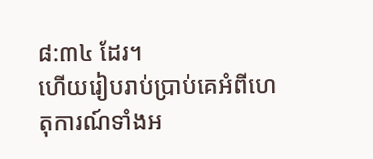៨:៣៤ ដែរ។
ហើយរៀបរាប់ប្រាប់គេអំពីហេតុការណ៍ទាំងអ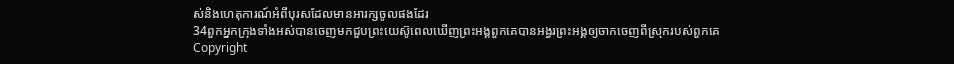ស់និងហេតុការណ៍អំពីបុរសដែលមានអារក្សចូលផងដែរ
34ពួកអ្នកក្រុងទាំងអស់បានចេញមកជួបព្រះយេស៊ូពេលឃើញព្រះអង្គពួកគេបានអង្វរព្រះអង្គឲ្យចាកចេញពីស្រុករបស់ពួកគេ
Copyright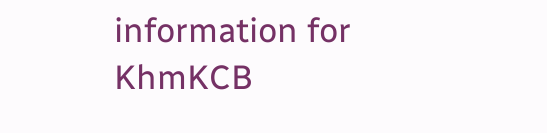information for KhmKCB